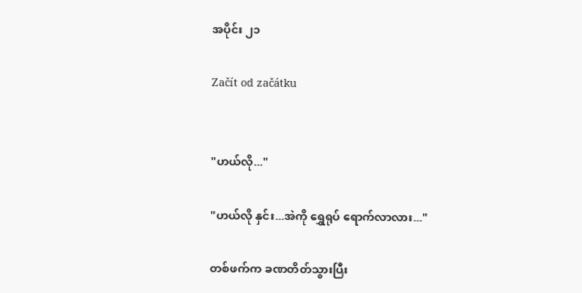အပိုင်း ၂၁

Začít od začátku


"ဟယ်လို..."

"ဟယ်လို နှင်း...အဲကို ရွှေရုပ် ရောက်လာလား..."

တစ်ဖက်က ခဏတိတ်သွားပြီး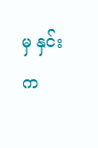မှ နှင်းက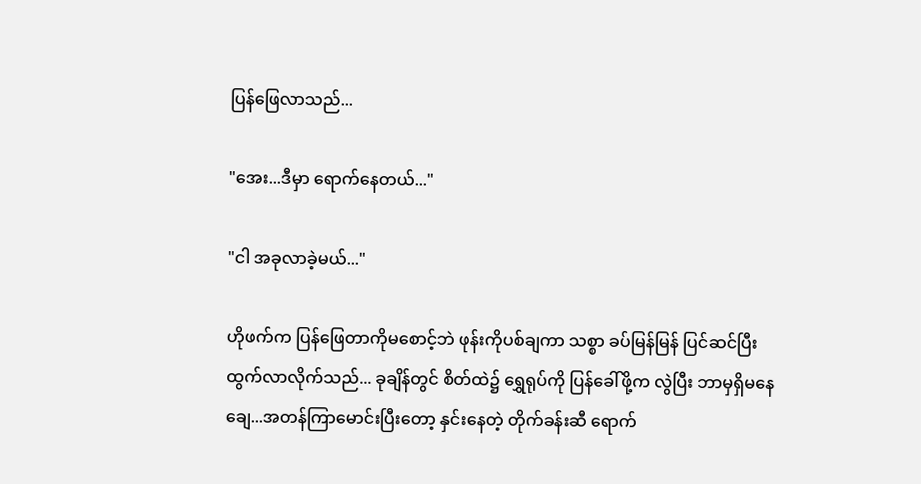ပြန်ဖြေလာသည်...

"အေး...ဒီမှာ ရောက်နေတယ်..."

"ငါ အခုလာခဲ့မယ်..."

ဟိုဖက်က ပြန်ဖြေတာကိုမစောင့်ဘဲ ဖုန်းကိုပစ်ချကာ သစ္စာ ခပ်မြန်မြန် ပြင်ဆင်ပြီး ထွက်လာလိုက်သည်... ခုချိန်တွင် စိတ်ထဲ၌ ရွှေရုပ်ကို ပြန်ခေါ်ဖို့က လွဲပြီး ဘာမှရှိမနေချေ...အတန်ကြာမောင်းပြီးတော့ နှင်းနေတဲ့ တိုက်ခန်းဆီ ရောက်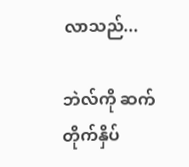လာသည်...

ဘဲလ်ကို ဆက်တိုက်နှိပ်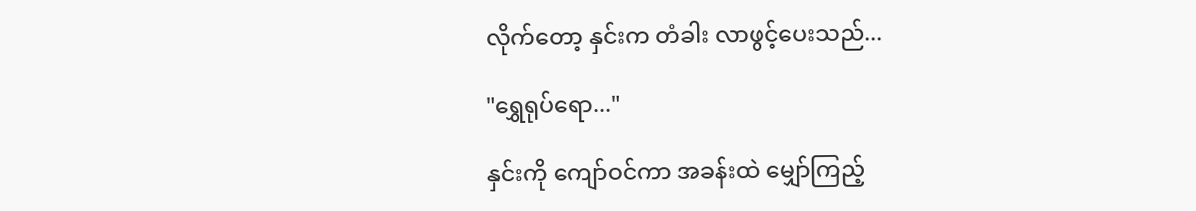လိုက်တော့ နှင်းက တံခါး လာဖွင့်ပေးသည်...

"ရွှေရုပ်ရော..."

နှင်းကို ကျော်ဝင်ကာ အခန်းထဲ မျှော်ကြည့်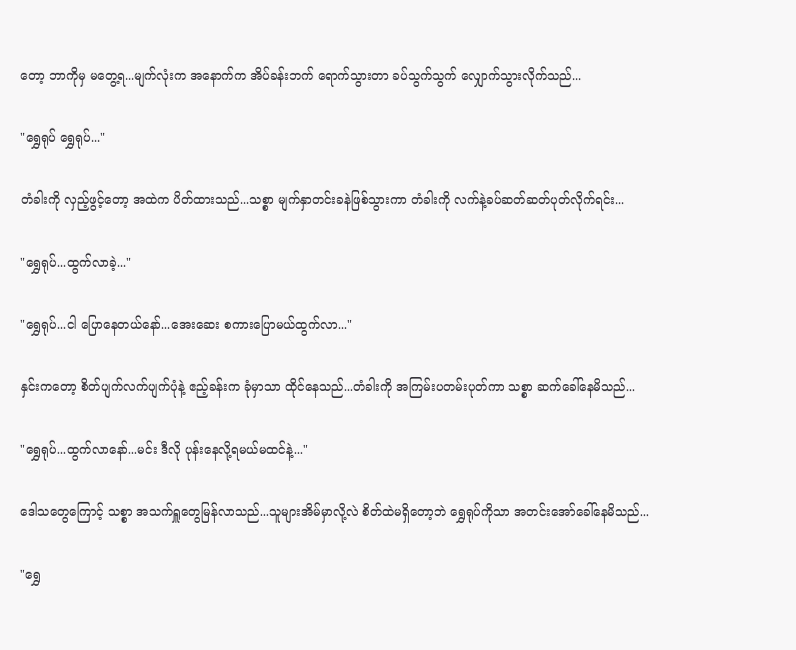တော့ ဘာကိုမှ မတွေ့ရ...မျက်လုံးက အနောက်က အိပ်ခန်းဘက် ရောက်သွားတာ ခပ်သွက်သွက် လျှောက်သွားလိုက်သည်...

"ရွှေရုပ် ရွှေရုပ်..."

တံခါးကို လှည့်ဖွင့်တော့ အထဲက ပိတ်ထားသည်...သစ္စာ မျက်နှာတင်းခနဲဖြစ်သွားကာ တံခါးကို လက်နဲ့ခပ်ဆတ်ဆတ်ပုတ်လိုက်ရင်း...

"ရွှေရုပ်...ထွက်လာခဲ့..."

"ရွှေရုပ်...ငါ ပြောနေတယ်နော်...အေးဆေး စကားပြောမယ်ထွက်လာ..."

နှင်းကတော့ စိတ်ပျက်လက်ပျက်ပုံနဲ့ ဧည့်ခန်းက ခုံမှာသာ ထိုင်နေသည်...တံခါးကို အကြမ်းပတမ်းပုတ်ကာ သစ္စာ ဆက်ခေါ်နေမိသည်...

"ရွှေရုပ်...ထွက်လာနော်...မင်း ဒီလို ပုန်းနေလို့ရမယ်မထင်နဲ့..."

ဒေါသတွေကြောင့် သစ္စာ အသက်ရှူတွေမြန်လာသည်...သူများအိမ်မှာလို့လဲ စိတ်ထဲမရှိတော့ဘဲ ရွှေရုပ်ကိုသာ အတင်းအော်ခေါ်နေမိသည်...

"ရွှေ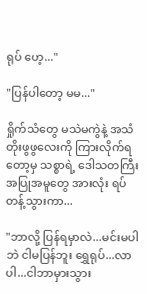ရုပ် ဟေ့..."

"ပြန်ပါတော့ မမ..."

ရှိုက်သံတွေ မသဲမကွဲနဲ့ အသံတိုးဖွဖွလေးကို ကြားလိုက်ရတော့မှ သစ္စာရဲ့ ဒေါသတကြီး အပြုအမူတွေ အားလုံး ရပ်တန့်သွားကာ...

"ဘာလို့ ပြန်ရမှာလဲ...မင်းမပါဘဲ ငါမပြန်ဘူး ရွှေရုပ်...လာပါ...ငါဘာမှားသွား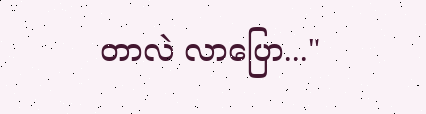တာလဲ လာပြော..."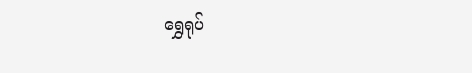ရွှေရုပ်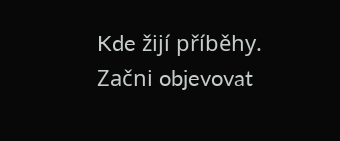Kde žijí příběhy. Začni objevovat